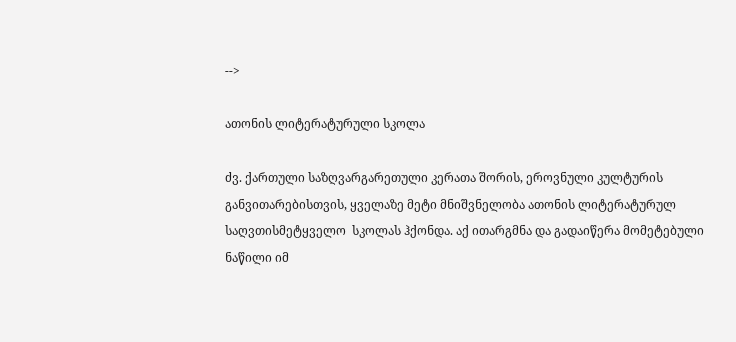-->

ათონის ლიტერატურული სკოლა

ძვ. ქართული საზღვარგარეთული კერათა შორის, ეროვნული კულტურის განვითარებისთვის, ყველაზე მეტი მნიშვნელობა ათონის ლიტერატურულ საღვთისმეტყველო  სკოლას ჰქონდა. აქ ითარგმნა და გადაიწერა მომეტებული ნაწილი იმ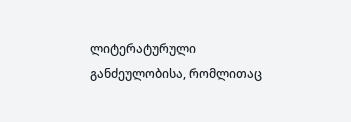ლიტერატურული განძეულობისა, რომლითაც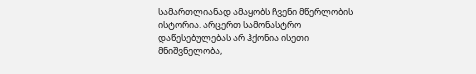სამართლიანად ამაყობს ჩვენი მწერლობის ისტორია. არცერთ სამონასტრო დაწესებულებას არ ჰქონია ისეთი მნიშვნელობა,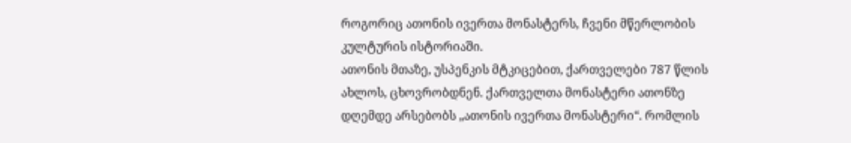როგორიც ათონის ივერთა მონასტერს, ჩვენი მწერლობის კულტურის ისტორიაში.
ათონის მთაზე, უსპენკის მტკიცებით, ქართველები 787 წლის ახლოს, ცხოვრობდნენ. ქართველთა მონასტერი ათონზე დღემდე არსებობს „ათონის ივერთა მონასტერი“. რომლის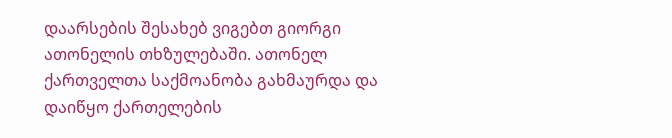დაარსების შესახებ ვიგებთ გიორგი ათონელის თხზულებაში. ათონელ ქართველთა საქმოანობა გახმაურდა და დაიწყო ქართელების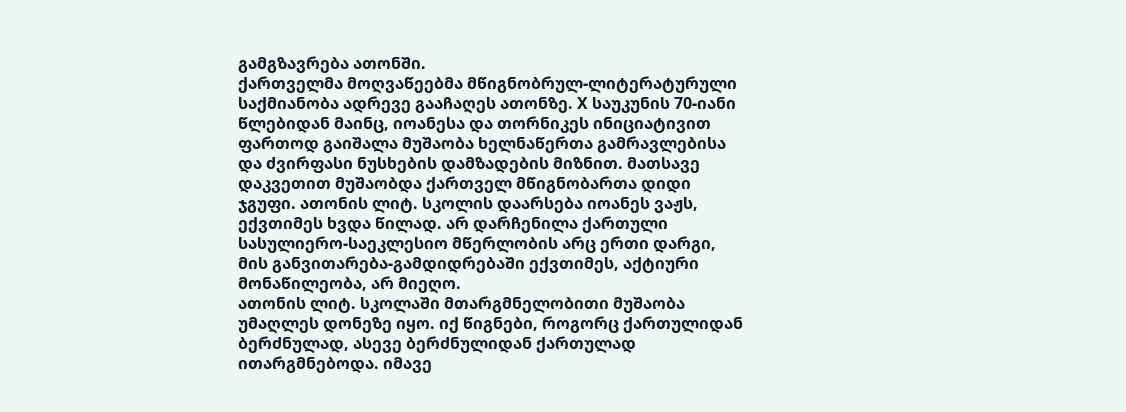გამგზავრება ათონში.
ქართველმა მოღვაწეებმა მწიგნობრულ-ლიტერატურული საქმიანობა ადრევე გააჩაღეს ათონზე. X საუკუნის 70-იანი წლებიდან მაინც, იოანესა და თორნიკეს ინიციატივით ფართოდ გაიშალა მუშაობა ხელნაწერთა გამრავლებისა და ძვირფასი ნუსხების დამზადების მიზნით. მათსავე დაკვეთით მუშაობდა ქართველ მწიგნობართა დიდი ჯგუფი. ათონის ლიტ. სკოლის დაარსება იოანეს ვაჟს, ექვთიმეს ხვდა წილად. არ დარჩენილა ქართული სასულიერო-საეკლესიო მწერლობის არც ერთი დარგი, მის განვითარება-გამდიდრებაში ექვთიმეს, აქტიური მონაწილეობა, არ მიეღო.
ათონის ლიტ. სკოლაში მთარგმნელობითი მუშაობა უმაღლეს დონეზე იყო. იქ წიგნები, როგორც ქართულიდან ბერძნულად, ასევე ბერძნულიდან ქართულად ითარგმნებოდა. იმავე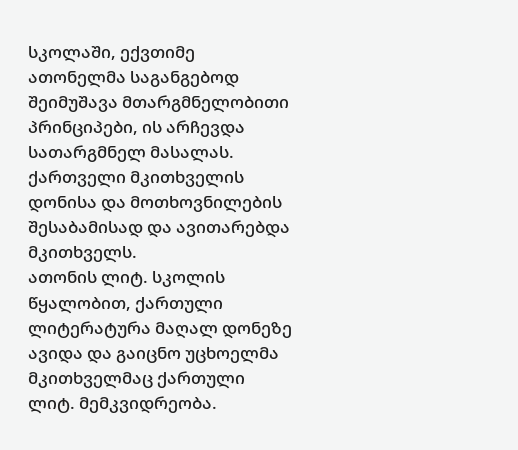სკოლაში, ექვთიმე ათონელმა საგანგებოდ შეიმუშავა მთარგმნელობითი პრინციპები, ის არჩევდა სათარგმნელ მასალას. ქართველი მკითხველის დონისა და მოთხოვნილების შესაბამისად და ავითარებდა მკითხველს.
ათონის ლიტ. სკოლის წყალობით, ქართული  ლიტერატურა მაღალ დონეზე ავიდა და გაიცნო უცხოელმა მკითხველმაც ქართული ლიტ. მემკვიდრეობა.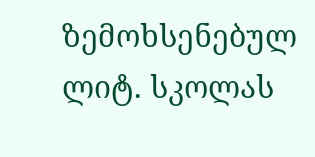ზემოხსენებულ ლიტ. სკოლას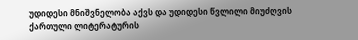უდიდესი მნიშვნელობა აქვს და უდიდესი წვლილი მიუძღვის  ქართული ლიტერატურის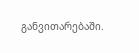განვითარებაში.